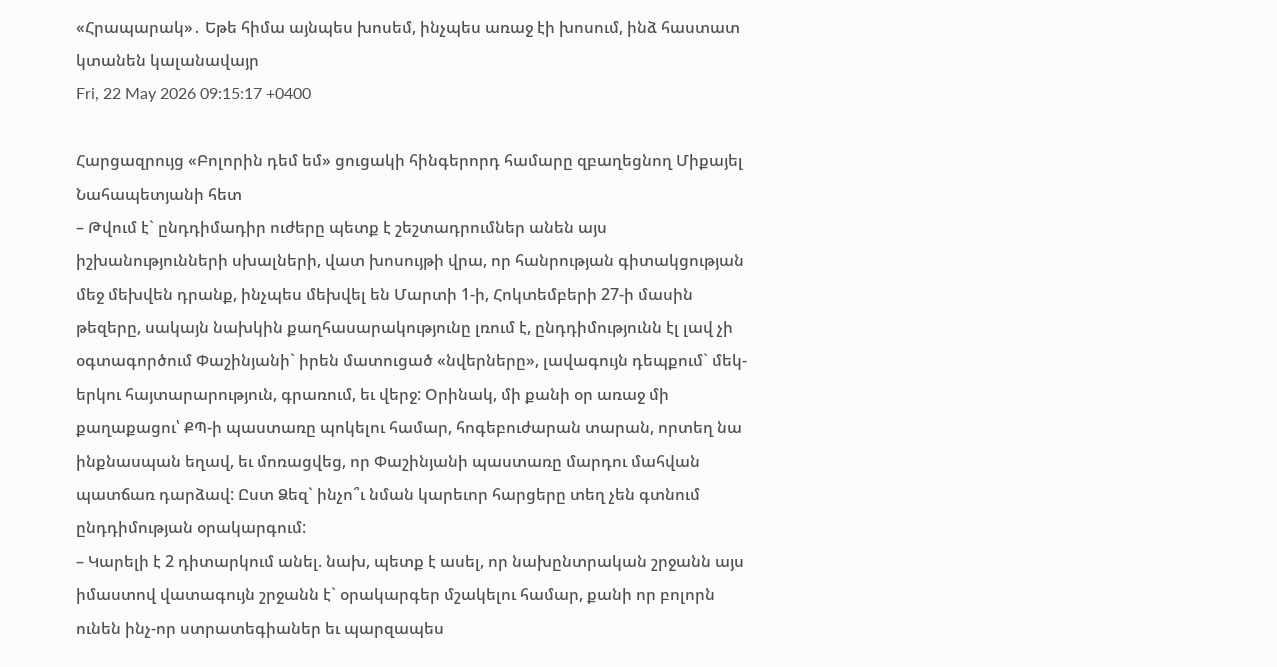«Հրապարակ»․ Եթե հիմա այնպես խոսեմ, ինչպես առաջ էի խոսում, ինձ հաստատ կտանեն կալանավայր
Fri, 22 May 2026 09:15:17 +0400

Հարցազրույց «Բոլորին դեմ եմ» ցուցակի հինգերորդ համարը զբաղեցնող Միքայել Նահապետյանի հետ
– Թվում է` ընդդիմադիր ուժերը պետք է շեշտադրումներ անեն այս իշխանությունների սխալների, վատ խոսույթի վրա, որ հանրության գիտակցության մեջ մեխվեն դրանք, ինչպես մեխվել են Մարտի 1-ի, Հոկտեմբերի 27-ի մասին թեզերը, սակայն նախկին քաղհասարակությունը լռում է, ընդդիմությունն էլ լավ չի օգտագործում Փաշինյանի` իրեն մատուցած «նվերները», լավագույն դեպքում` մեկ-երկու հայտարարություն, գրառում, եւ վերջ: Օրինակ, մի քանի օր առաջ մի քաղաքացու՝ ՔՊ-ի պաստառը պոկելու համար, հոգեբուժարան տարան, որտեղ նա ինքնասպան եղավ, եւ մոռացվեց, որ Փաշինյանի պաստառը մարդու մահվան պատճառ դարձավ: Ըստ Ձեզ` ինչո՞ւ նման կարեւոր հարցերը տեղ չեն գտնում ընդդիմության օրակարգում:
– Կարելի է 2 դիտարկում անել. նախ, պետք է ասել, որ նախընտրական շրջանն այս իմաստով վատագույն շրջանն է` օրակարգեր մշակելու համար, քանի որ բոլորն ունեն ինչ-որ ստրատեգիաներ եւ պարզապես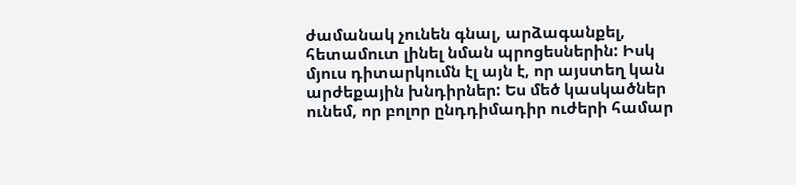ժամանակ չունեն գնալ, արձագանքել, հետամուտ լինել նման պրոցեսներին: Իսկ մյուս դիտարկումն էլ այն է, որ այստեղ կան արժեքային խնդիրներ: Ես մեծ կասկածներ ունեմ, որ բոլոր ընդդիմադիր ուժերի համար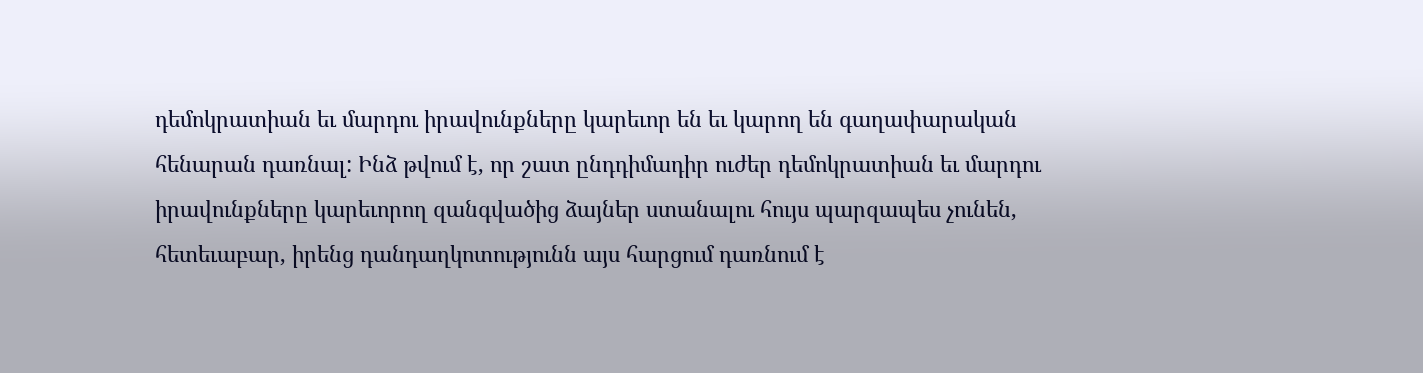դեմոկրատիան եւ մարդու իրավունքները կարեւոր են եւ կարող են գաղափարական հենարան դառնալ: Ինձ թվում է, որ շատ ընդդիմադիր ուժեր դեմոկրատիան եւ մարդու իրավունքները կարեւորող զանգվածից ձայներ ստանալու հույս պարզապես չունեն, հետեւաբար, իրենց դանդաղկոտությունն այս հարցում դառնում է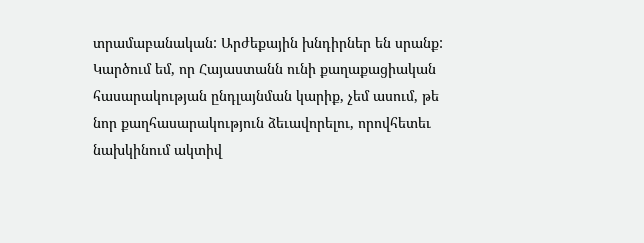տրամաբանական: Արժեքային խնդիրներ են սրանք: Կարծում եմ, որ Հայաստանն ունի քաղաքացիական հասարակության ընդլայնման կարիք, չեմ ասում, թե նոր քաղհասարակություն ձեւավորելու, որովհետեւ նախկինում ակտիվ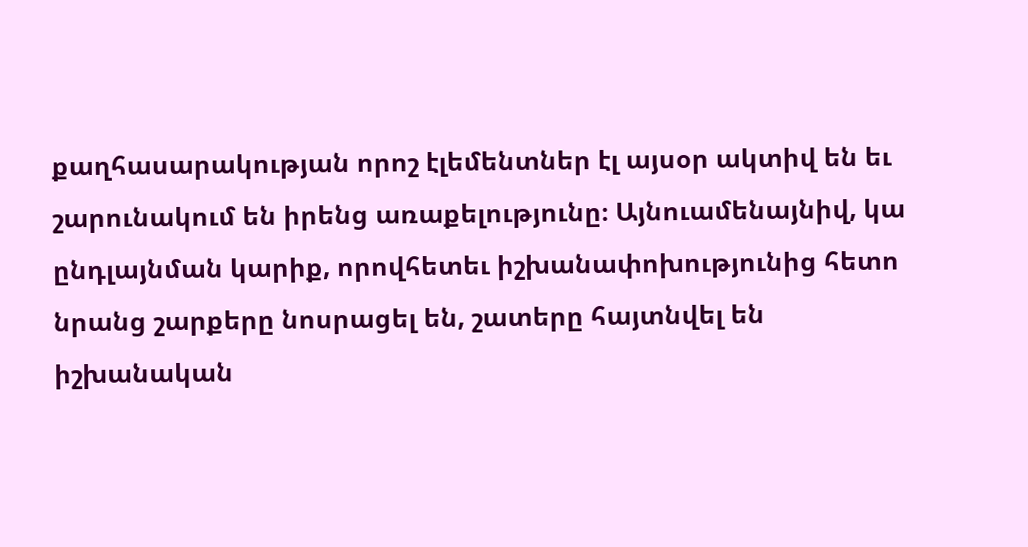քաղհասարակության որոշ էլեմենտներ էլ այսօր ակտիվ են եւ շարունակում են իրենց առաքելությունը։ Այնուամենայնիվ, կա ընդլայնման կարիք, որովհետեւ իշխանափոխությունից հետո նրանց շարքերը նոսրացել են, շատերը հայտնվել են իշխանական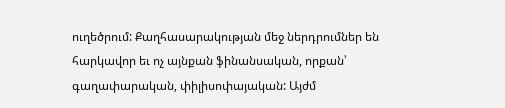ուղեծրում: Քաղհասարակության մեջ ներդրումներ են հարկավոր եւ ոչ այնքան ֆինանսական, որքան՝ գաղափարական, փիլիսոփայական: Այժմ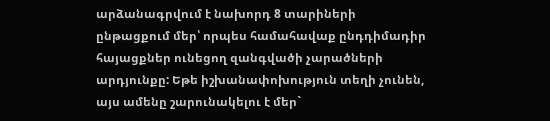արձանագրվում է նախորդ 8 տարիների ընթացքում մեր՝ որպես համահավաք ընդդիմադիր հայացքներ ունեցող զանգվածի չարածների արդյունքը: Եթե իշխանափոխություն տեղի չունեն, այս ամենը շարունակելու է մեր`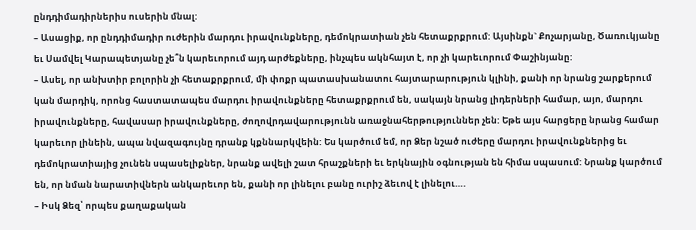ընդդիմադիրներիս ուսերին մնալ:
– Ասացիք, որ ընդդիմադիր ուժերին մարդու իրավունքները, դեմոկրատիան չեն հետաքրքրում: Այսինքն` Քոչարյանը, Ծառուկյանը եւ Սամվել Կարապետյանը չե՞ն կարեւորում այդ արժեքները, ինչպես ակնհայտ է, որ չի կարեւորում Փաշինյանը:
– Ասել, որ անխտիր բոլորին չի հետաքրքրում, մի փոքր պատասխանատու հայտարարություն կլինի, քանի որ նրանց շարքերում կան մարդիկ, որոնց հաստատապես մարդու իրավունքները հետաքրքրում են, սակայն նրանց լիդերների համար, այո, մարդու իրավունքները, հավասար իրավունքները, ժողովրդավարությունն առաջնահերթություններ չեն: Եթե այս հարցերը նրանց համար կարեւոր լինեին, ապա նվազագույնը դրանք կքննարկվեին: Ես կարծում եմ, որ Ձեր նշած ուժերը մարդու իրավունքներից եւ դեմոկրատիայից չունեն սպասելիքներ, նրանք ավելի շատ հրաշքների եւ երկնային օգնության են հիմա սպասում: Նրանք կարծում են, որ նման նարատիվներն անկարեւոր են, քանի որ լինելու բանը ուրիշ ձեւով է լինելու….
– Իսկ Ձեզ՝ որպես քաղաքական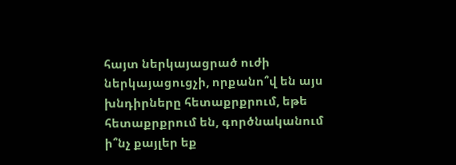հայտ ներկայացրած ուժի ներկայացուցչի, որքանո՞վ են այս խնդիրները հետաքրքրում, եթե հետաքրքրում են, գործնականում ի՞նչ քայլեր եք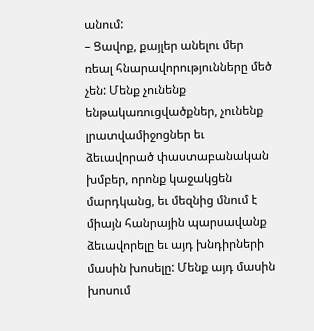անում:
– Ցավոք, քայլեր անելու մեր ռեալ հնարավորությունները մեծ չեն: Մենք չունենք ենթակառուցվածքներ, չունենք լրատվամիջոցներ եւ ձեւավորած փաստաբանական խմբեր, որոնք կաջակցեն մարդկանց, եւ մեզնից մնում է միայն հանրային պարսավանք ձեւավորելը եւ այդ խնդիրների մասին խոսելը: Մենք այդ մասին խոսում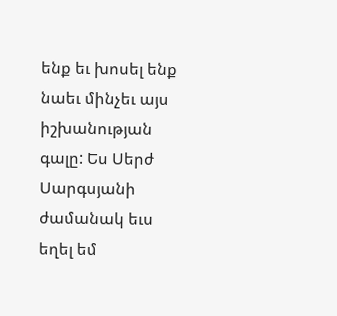ենք եւ խոսել ենք նաեւ մինչեւ այս իշխանության գալը: Ես Սերժ Սարգսյանի ժամանակ եւս եղել եմ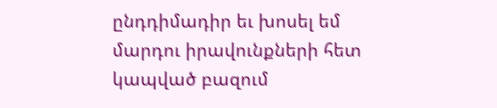ընդդիմադիր եւ խոսել եմ մարդու իրավունքների հետ կապված բազում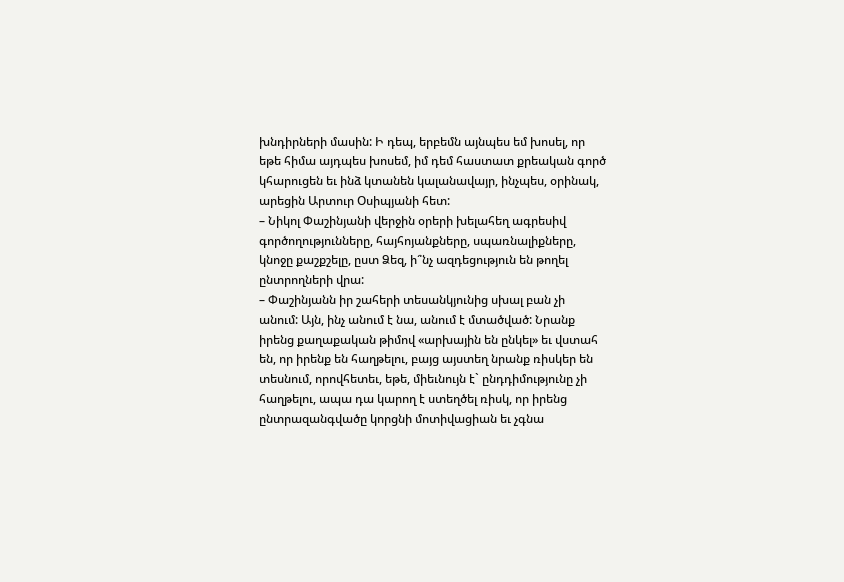խնդիրների մասին: Ի դեպ, երբեմն այնպես եմ խոսել, որ եթե հիմա այդպես խոսեմ, իմ դեմ հաստատ քրեական գործ կհարուցեն եւ ինձ կտանեն կալանավայր, ինչպես, օրինակ, արեցին Արտուր Օսիպյանի հետ:
– Նիկոլ Փաշինյանի վերջին օրերի խելահեղ ագրեսիվ գործողությունները, հայհոյանքները, սպառնալիքները, կնոջը քաշքշելը, ըստ Ձեզ, ի՞նչ ազդեցություն են թողել ընտրողների վրա:
– Փաշինյանն իր շահերի տեսանկյունից սխալ բան չի անում: Այն, ինչ անում է նա, անում է մտածված: Նրանք իրենց քաղաքական թիմով «արխային են ընկել» եւ վստահ են, որ իրենք են հաղթելու, բայց այստեղ նրանք ռիսկեր են տեսնում, որովհետեւ, եթե, միեւնույն է` ընդդիմությունը չի հաղթելու, ապա դա կարող է ստեղծել ռիսկ, որ իրենց ընտրազանգվածը կորցնի մոտիվացիան եւ չգնա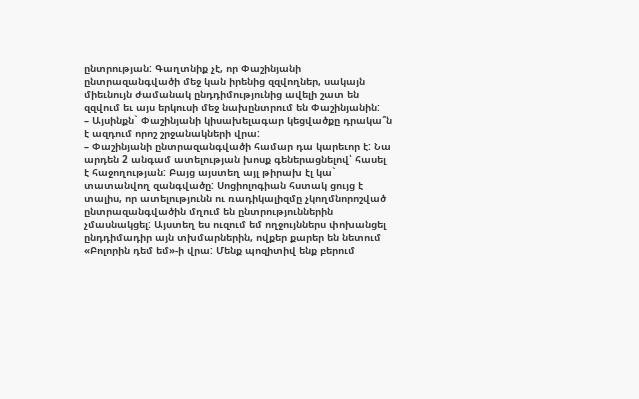ընտրության: Գաղտնիք չէ, որ Փաշինյանի ընտրազանգվածի մեջ կան իրենից զզվողներ, սակայն միեւնույն ժամանակ ընդդիմությունից ավելի շատ են զզվում եւ այս երկուսի մեջ նախընտրում են Փաշինյանին:
– Այսինքն` Փաշինյանի կիսախելագար կեցվածքը դրակա՞ն է ազդում որոշ շրջանակների վրա:
– Փաշինյանի ընտրազանգվածի համար դա կարեւոր է: Նա արդեն 2 անգամ ատելության խոսք գեներացնելով՝ հասել է հաջողության: Բայց այստեղ այլ թիրախ էլ կա` տատանվող զանգվածը: Սոցիոլոգիան հստակ ցույց է տալիս, որ ատելությունն ու ռադիկալիզմը չկողմնորոշված ընտրազանգվածին մղում են ընտրություններին չմասնակցել: Այստեղ ես ուզում եմ ողջույններս փոխանցել ընդդիմադիր այն տխմարներին, ովքեր քարեր են նետում «Բոլորին դեմ եմ»-ի վրա: Մենք պոզիտիվ ենք բերում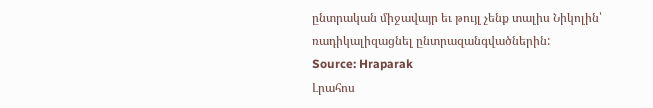ընտրական միջավայր եւ թույլ չենք տալիս Նիկոլին՝ ռադիկալիզացնել ընտրազանգվածներին:
Source: Hraparak
Լրահոս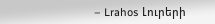– Lrahos Լուրերի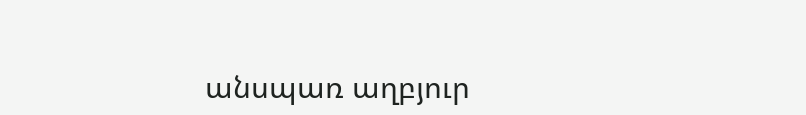անսպառ աղբյուր